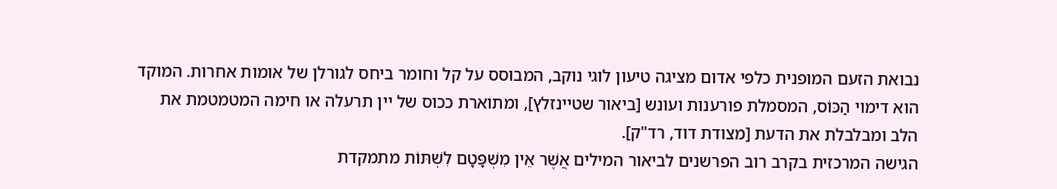נבואת הזעם המופנית כלפי אדום מציגה טיעון לוגי נוקב, המבוסס על קל וחומר ביחס לגורלן של אומות אחרות. המוקד הוא דימוי הַכּוֹס, המסמלת פורענות ועונש [ביאור שטיינזלץ], ומתוארת ככוס של יין תרעלה או חימה המטמטמת את הלב ומבלבלת את הדעת [מצודת דוד, רד"ק].
הגישה המרכזית בקרב רוב הפרשנים לביאור המילים אֲשֶׁר אֵין מִשְׁפָּטָם לִשְׁתּוֹת מתמקדת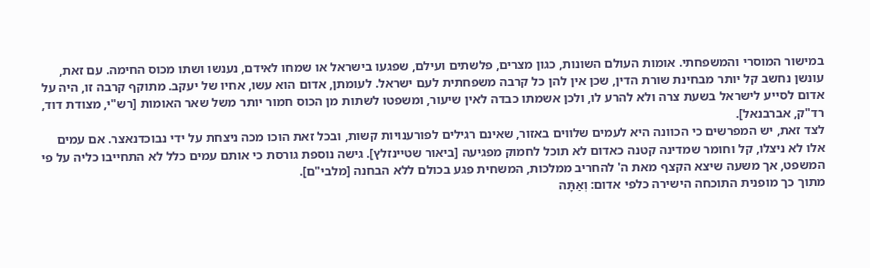במישור המוסרי והמשפחתי. אומות העולם השונות, כגון מצרים, פלשתים ועילם, שפגעו בישראל או שמחו לאידם, נענשו ושתו מכוס החימה. עם זאת, עונשן נחשב קל יותר מבחינת שורת הדין, שכן אין להן כל קרבה משפחתית לעם ישראל. לעומתן, אדום הוא עשו, אחיו של יעקב. מתוקף קרבה זו, היה על אדום לסייע לישראל בשעת צרה ולא להרע לו, ולכן אשמתו כבדה לאין שיעור, ומשפטו לשתות מן הכוס חמור יותר משל שאר האומות [רש"י, מצודת דוד, רד"ק, אברבנאל].
לצד זאת, יש המפרשים כי הכוונה היא לעמים שלווים באזור, שאינם רגילים לפורענויות קשות, ובכל זאת הוכו מכה ניצחת על ידי נבוכדנאצר. אם עמים אלו לא ניצלו, קל וחומר שמדינה קטנה כאדום לא תוכל לחמוק מפגיעה [ביאור שטיינזלץ]. גישה נוספת גורסת כי אותם עמים כלל לא התחייבו כליה על פי המשפט, אך משעה שיצא הקצף מאת ה' להחריב ממלכות, המשחית פגע בכולם ללא הבחנה [מלבי"ם].
מתוך כך מופנית התוכחה הישירה כלפי אדום: וְאַתָּה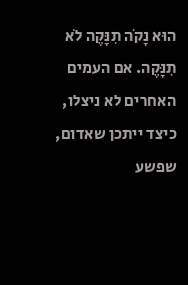הוּא נָקֹה תִנָּקֶה לֹא תִנָּקֶה. אם העמים האחרים לא ניצלו, כיצד ייתכן שאדום, שפשע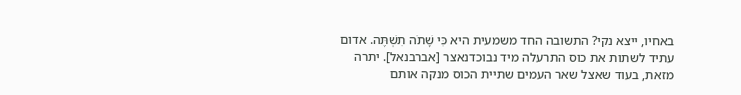באחיו, ייצא נקי? התשובה החד משמעית היא כִּי שָׁתֹה תִשְׁתֶּה. אדום עתיד לשתות את כוס התרעלה מיד נבוכדנאצר [אברבנאל]. יתרה מזאת, בעוד שאצל שאר העמים שתיית הכוס מנקה אותם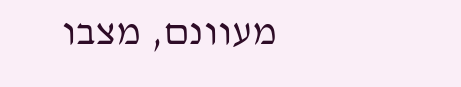מעוונם, מצבו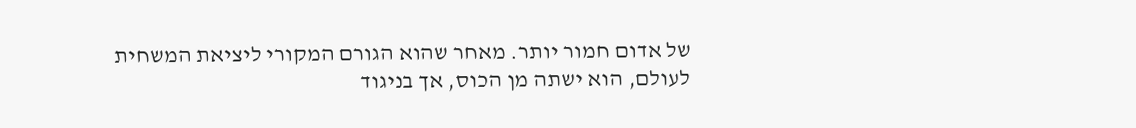של אדום חמור יותר. מאחר שהוא הגורם המקורי ליציאת המשחית לעולם, הוא ישתה מן הכוס, אך בניגוד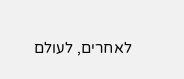לאחרים, לעולם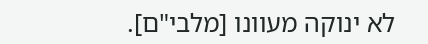לא ינוקה מעוונו [מלבי"ם].